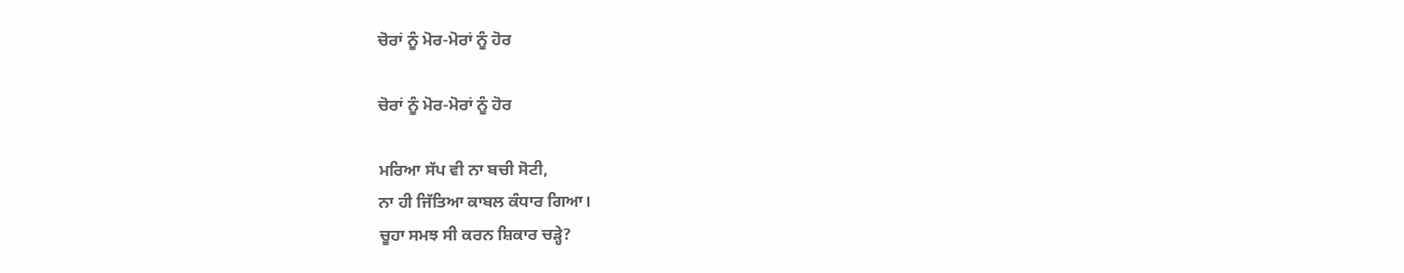ਚੋਰਾਂ ਨੂੰ ਮੋਰ-ਮੋਰਾਂ ਨੂੰ ਹੋਰ

ਚੋਰਾਂ ਨੂੰ ਮੋਰ-ਮੋਰਾਂ ਨੂੰ ਹੋਰ

ਮਰਿਆ ਸੱਪ ਵੀ ਨਾ ਬਚੀ ਸੋਟੀ,
ਨਾ ਹੀ ਜਿੱਤਿਆ ਕਾਬਲ ਕੰਧਾਰ ਗਿਆ।
ਚੂਹਾ ਸਮਝ ਸੀ ਕਰਨ ਸ਼ਿਕਾਰ ਚੜ੍ਹੇ?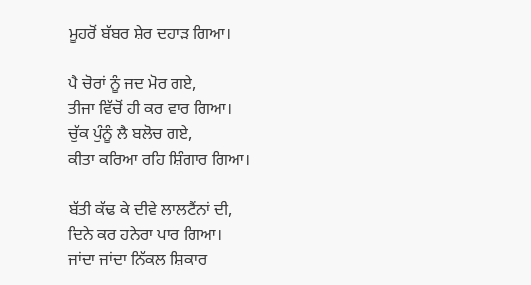ਮੂਹਰੋਂ ਬੱਬਰ ਸ਼ੇਰ ਦਹਾੜ ਗਿਆ।

ਪੈ ਚੋਰਾਂ ਨੂੰ ਜਦ ਮੋਰ ਗਏ,
ਤੀਜਾ ਵਿੱਚੋਂ ਹੀ ਕਰ ਵਾਰ ਗਿਆ।
ਚੁੱਕ ਪੁੰਨੂੰ ਲੈ ਬਲੋਚ ਗਏ,
ਕੀਤਾ ਕਰਿਆ ਰਹਿ ਸ਼ਿੰਗਾਰ ਗਿਆ।

ਬੱਤੀ ਕੱਢ ਕੇ ਦੀਵੇ ਲਾਲਟੈਂਨਾਂ ਦੀ,
ਦਿਨੇ ਕਰ ਹਨੇਰਾ ਪਾਰ ਗਿਆ।
ਜਾਂਦਾ ਜਾਂਦਾ ਨਿੱਕਲ ਸ਼ਿਕਾਰ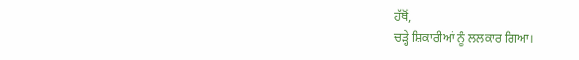ਹੱਥੋਂ,
ਚੜ੍ਹੇ ਸ਼ਿਕਾਰੀਆਂ ਨੂੰ ਲਲਕਾਰ ਗਿਆ।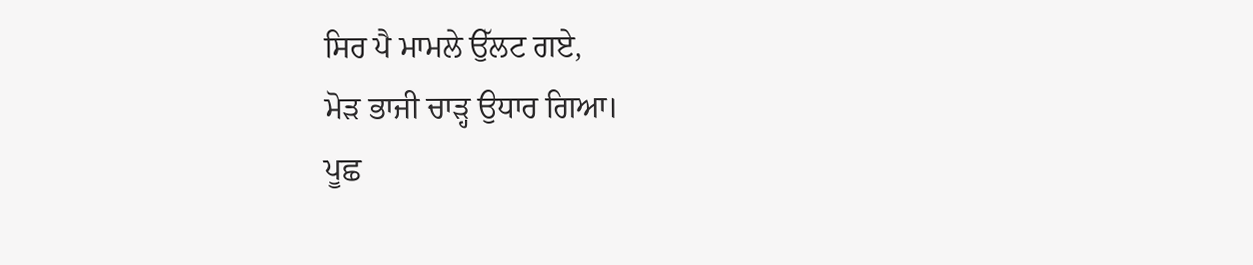ਸਿਰ ਪੈ ਮਾਮਲੇ ਉੱਲਟ ਗਏ,
ਮੋੜ ਭਾਜੀ ਚਾੜ੍ਹ ਉਧਾਰ ਗਿਆ।
ਪੂਛ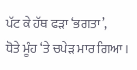ਪੱਟ ਕੇ ਹੱਥ ਫੜਾ ‘ਭਗਤਾ’,
ਧੋਤੇ ਮੂੰਹ ‘ਤੇ ਚਪੇੜ ਮਾਰ ਗਿਆ।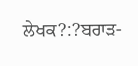ਲੇਖਕ?:?ਬਰਾੜ-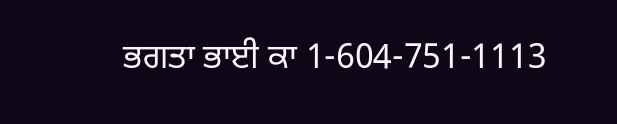ਭਗਤਾ ਭਾਈ ਕਾ 1-604-751-1113